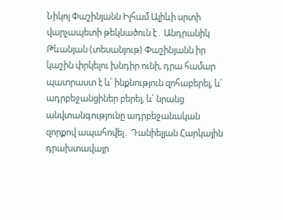Նիկոլ Փաշինյանն Իլհամ Ալիևի սրտի վարչապետի թեկնածուն է․ Անդրանիկ Թևանյան (տեսանյութ) Փաշինյանն իր կաշին փրկելու խնդիր ունի, դրա համար պատրաստ է և՛ ինքնություն զոհաբերել, և՛ ադրբեջանցիներ բերել, և՛ նրանց անվտանգությունը ադրբեջանական զորքով ապահովել․ Դանիելյան Հարկային դրախտավայր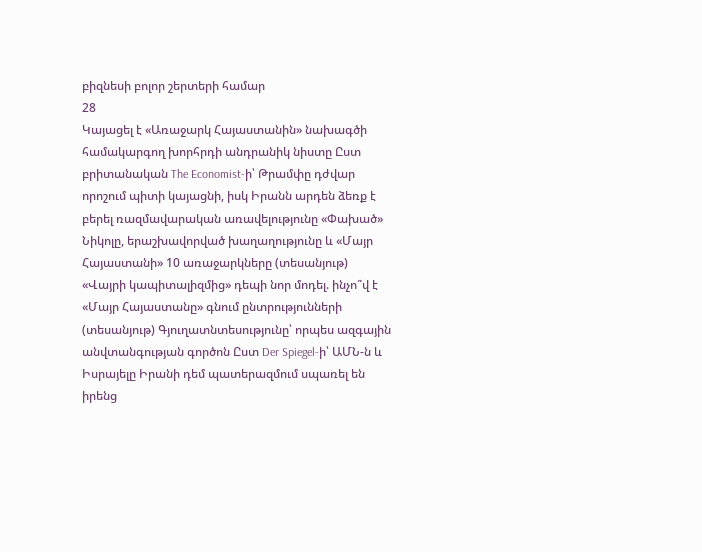բիզնեսի բոլոր շերտերի համար
28
Կայացել է «Առաջարկ Հայաստանին» նախագծի համակարգող խորհրդի անդրանիկ նիստը Ըստ բրիտանական The Economist-ի՝ Թրամփը դժվար որոշում պիտի կայացնի, իսկ Իրանն արդեն ձեռք է բերել ռազմավարական առավելությունը «Փախած» Նիկոլը, երաշխավորված խաղաղությունը և «Մայր Հայաստանի» 10 առաջարկները (տեսանյութ) «Վայրի կապիտալիզմից» դեպի նոր մոդել. ինչո՞վ է «Մայր Հայաստանը» գնում ընտրությունների (տեսանյութ) Գյուղատնտեսությունը՝ որպես ազգային անվտանգության գործոն Ըստ Der Spiegel-ի՝ ԱՄՆ-ն և Իսրայելը Իրանի դեմ պատերազմում սպառել են իրենց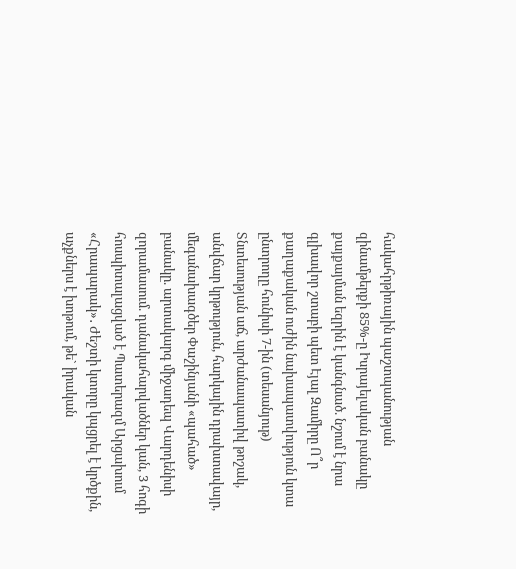հակահրթիռային պաշտպանության զինամթերքի 85%-ը Իսրայելական բանակը քայքայման եզրին է կանգնած. նշում է նրա գլխավոր շտաբի պետ Էյալ Զամիրը Ո՞ր քաղաքական ուժին նախապատվություն կտա ընտրողը հունիսի 7-ին (տեսանյութ) Տնտեսության աճ, արժանապատիվ թոշակ, անվճար կրթություն, հարկային դրախտավայր, մեգանախագծեր Փաշինյանի «պահած» բանակը. արտակարգ միջադեպ Վարդենիսի զորամասում. դանակահարվածներ կան, 3 հոգի հոսպիտալացված է Պատերազմ Արցախում
«Հրապարակ»․ Ժեշտի կտորը կպցրել է կրծքին, աչքներս է խոթում, թե` իրական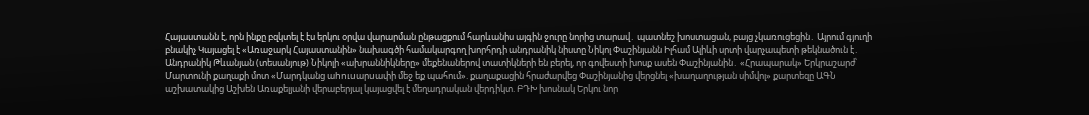Հայաստանն է, որն ինքը բզկտել է էս երկու օրվա վարարման ընթացքում հարևանիս այգին ջուրը նորից տարավ․ պատնեշ խոստացան, բայց չկառուցեցին․ Այրում գյուղի բնակիչ Կայացել է «Առաջարկ Հայաստանին» նախագծի համակարգող խորհրդի անդրանիկ նիստը Նիկոլ Փաշինյանն Իլհամ Ալիևի սրտի վարչապետի թեկնածուն է․ Անդրանիկ Թևանյան (տեսանյութ) Նիկոլի «ախրաննիկները» մեքենաներով տատիկների են բերել, որ գովեստի խոսք ասեն Փաշինյանին․ «Հրապարակ» Երկրաշարժ՝ Մարտունի քաղաքի մոտ «Մարդկանց աhnւuարuափի մեջ եք պահում». քաղաքացին հրաժարվեց Փաշինյանից վերցնել «խաղաղության սիմվոլ» քարտեզը ԱԳՆ աշխատակից Աշխեն Առաքելյանի վերաբերյալ կայացվել է մեղադրական վերդիկտ. ԲԴԽ խոսնակ Երկու նոր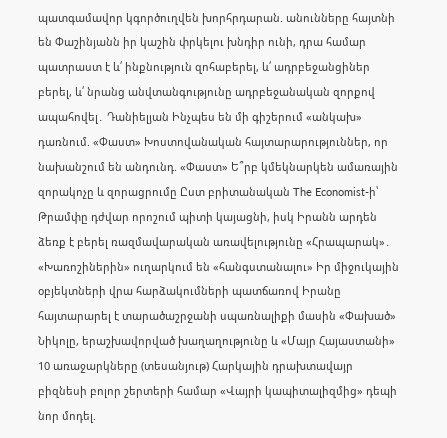պատգամավոր կգործուղվեն խորհրդարան. անունները հայտնի են Փաշինյանն իր կաշին փրկելու խնդիր ունի, դրա համար պատրաստ է և՛ ինքնություն զոհաբերել, և՛ ադրբեջանցիներ բերել, և՛ նրանց անվտանգությունը ադրբեջանական զորքով ապահովել․ Դանիելյան Ինչպես են մի գիշերում «անկախ» դառնում. «Փաստ» Խոստովանական հայտարարություններ, որ նախանշում են անդունդ. «Փաստ» Ե՞րբ կմեկնարկեն ամառային զորակոչը և զորացրումը Ըստ բրիտանական The Economist-ի՝ Թրամփը դժվար որոշում պիտի կայացնի, իսկ Իրանն արդեն ձեռք է բերել ռազմավարական առավելությունը «Հրապարակ»․ «Խառոշիներին» ուղարկում են «հանգստանալու» Իր միջուկային օբյեկտների վրա հարձակումների պատճառով Իրանը հայտարարել է տարածաշրջանի սպառնալիքի մասին «Փախած» Նիկոլը, երաշխավորված խաղաղությունը և «Մայր Հայաստանի» 10 առաջարկները (տեսանյութ) Հարկային դրախտավայր բիզնեսի բոլոր շերտերի համար «Վայրի կապիտալիզմից» դեպի նոր մոդել.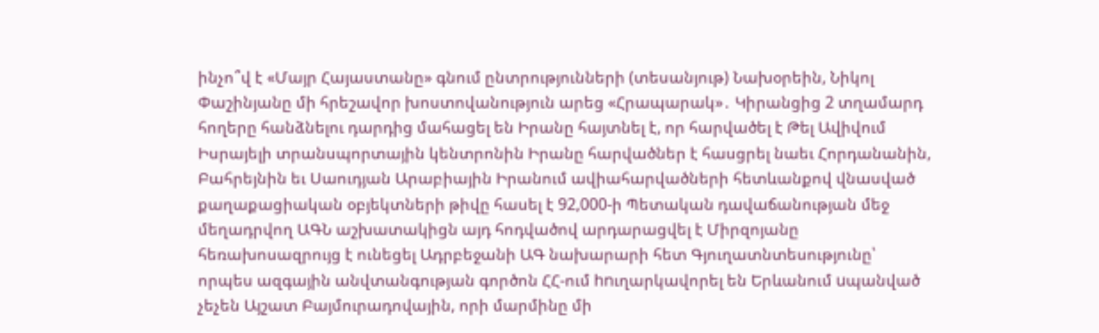ինչո՞վ է «Մայր Հայաստանը» գնում ընտրությունների (տեսանյութ) Նախօրեին, Նիկոլ Փաշինյանը մի հրեշավոր խոստովանություն արեց «Հրապարակ»․ Կիրանցից 2 տղամարդ հողերը հանձնելու դարդից մահացել են Իրանը հայտնել է, որ հարվածել է Թել Ավիվում Իսրայելի տրանսպորտային կենտրոնին Իրանը հարվածներ է հասցրել նաեւ Հորդանանին, Բահրեյնին եւ Սաուդյան Արաբիային Իրանում ավիահարվածների հետևանքով վնասված քաղաքացիական օբյեկտների թիվը հասել է 92,000-ի Պետական դավաճանության մեջ մեղադրվող ԱԳՆ աշխատակիցն այդ հոդվածով արդարացվել է Միրզոյանը հեռախոսազրույց է ունեցել Ադրբեջանի ԱԳ նախարարի հետ Գյուղատնտեսությունը՝ որպես ազգային անվտանգության գործոն ՀՀ-ում hnւղարկավորել են Երևանում uպանված չեչեն Այշատ Բայմուրադովային, որի մարմինը մի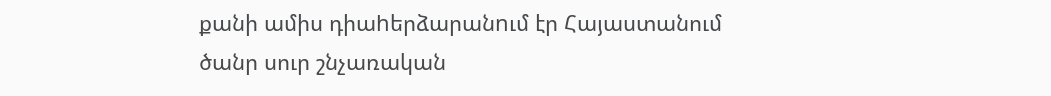քանի ամիս դիաhերձարանnւմ էր Հայաստանում ծանր սուր շնչառական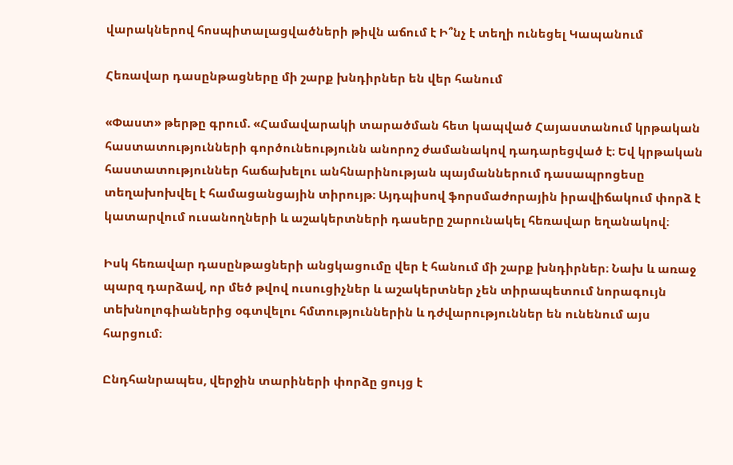վարակներով հոսպիտալացվածների թիվն աճում է Ի՞նչ է տեղի ունեցել Կապանում

Հեռավար դասընթացները մի շարք խնդիրներ են վեր հանում

«Փաստ» թերթը գրում. «Համավարակի տարածման հետ կապված Հայաստանում կրթական հաստատությունների գործունեությունն անորոշ ժամանակով դադարեցված է։ Եվ կրթական հաստատություններ հաճախելու անհնարինության պայմաններում դասապրոցեսը տեղախոխվել է համացանցային տիրույթ։ Այդպիսով ֆորսմաժորային իրավիճակում փորձ է կատարվում ուսանողների և աշակերտների դասերը շարունակել հեռավար եղանակով։

Իսկ հեռավար դասընթացների անցկացումը վեր է հանում մի շարք խնդիրներ։ Նախ և առաջ պարզ դարձավ, որ մեծ թվով ուսուցիչներ և աշակերտներ չեն տիրապետում նորագույն տեխնոլոգիաներից օգտվելու հմտություններին և դժվարություններ են ունենում այս հարցում։

Ընդհանրապես, վերջին տարիների փորձը ցույց է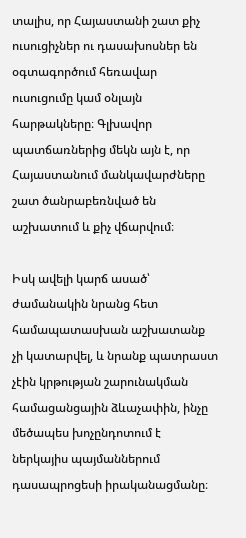տալիս, որ Հայաստանի շատ քիչ ուսուցիչներ ու դասախոսներ են օգտագործում հեռավար ուսուցումը կամ օնլայն հարթակները։ Գլխավոր պատճառներից մեկն այն է, որ Հայաստանում մանկավարժները շատ ծանրաբեռնված են աշխատում և քիչ վճարվում։

Իսկ ավելի կարճ ասած՝ ժամանակին նրանց հետ համապատասխան աշխատանք չի կատարվել, և նրանք պատրաստ չէին կրթության շարունակման համացանցային ձևաչափին, ինչը մեծապես խոչընդոտում է ներկայիս պայմաններում դասապրոցեսի իրականացմանը։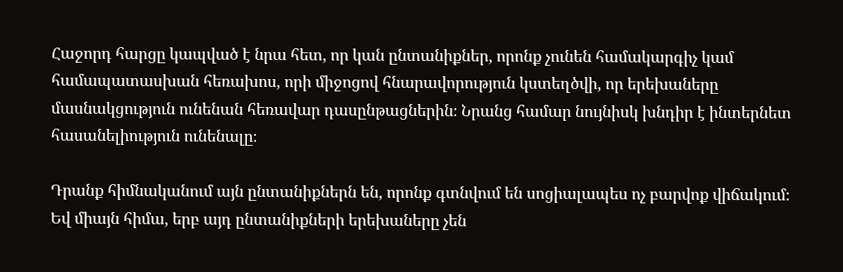Հաջորդ հարցը կապված է նրա հետ, որ կան ընտանիքներ, որոնք չունեն համակարգիչ կամ համապատասխան հեռախոս, որի միջոցով հնարավորություն կստեղծվի, որ երեխաները մասնակցություն ունենան հեռավար դասընթացներին։ Նրանց համար նույնիսկ խնդիր է ինտերնետ հասանելիություն ունենալը։

Դրանք հիմնականում այն ընտանիքներն են, որոնք գտնվում են սոցիալապես ոչ բարվոք վիճակում։ Եվ միայն հիմա, երբ այդ ընտանիքների երեխաները չեն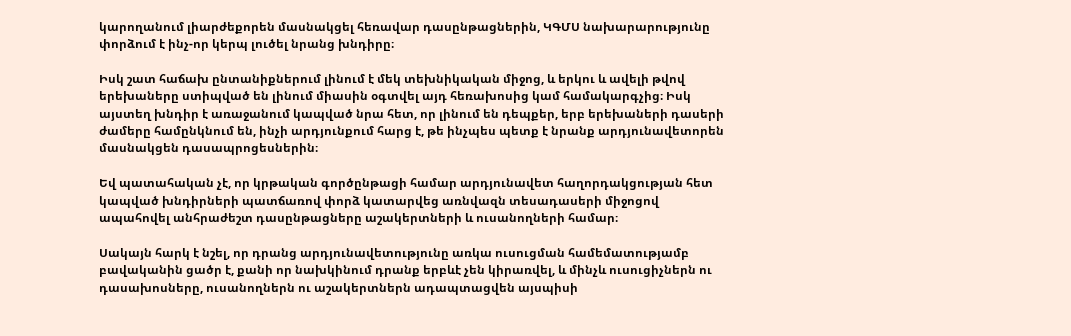կարողանում լիարժեքորեն մասնակցել հեռավար դասընթացներին, ԿԳՄՍ նախարարությունը փորձում է ինչ-որ կերպ լուծել նրանց խնդիրը։

Իսկ շատ հաճախ ընտանիքներում լինում է մեկ տեխնիկական միջոց, և երկու և ավելի թվով երեխաները ստիպված են լինում միասին օգտվել այդ հեռախոսից կամ համակարգչից։ Իսկ այստեղ խնդիր է առաջանում կապված նրա հետ, որ լինում են դեպքեր, երբ երեխաների դասերի ժամերը համընկնում են, ինչի արդյունքում հարց է, թե ինչպես պետք է նրանք արդյունավետորեն մասնակցեն դասապրոցեսներին։

Եվ պատահական չէ, որ կրթական գործընթացի համար արդյունավետ հաղորդակցության հետ կապված խնդիրների պատճառով փորձ կատարվեց առնվազն տեսադասերի միջոցով ապահովել անհրաժեշտ դասընթացները աշակերտների և ուսանողների համար։

Սակայն հարկ է նշել, որ դրանց արդյունավետությունը առկա ուսուցման համեմատությամբ բավականին ցածր է, քանի որ նախկինում դրանք երբևէ չեն կիրառվել, և մինչև ուսուցիչներն ու դասախոսները, ուսանողներն ու աշակերտներն ադապտացվեն այսպիսի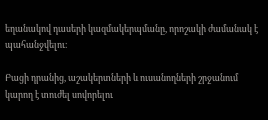եղանակով դասերի կազմակերպմանը, որոշակի ժամանակ է պահանջվելու։

Բացի դրանից, աշակերտների և ուսանողների շրջանում կարող է տուժել սովորելու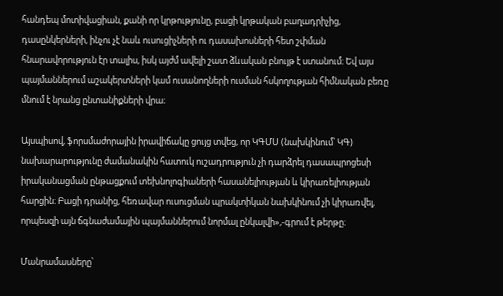հանդեպ մոտիվացիան, քանի որ կրթությունը, բացի կրթական բաղադրիչից, դասընկերների, ինչու չէ նաև ուսուցիչների ու դասախոսների հետ շփման հնարավորություն էր տալիս, իսկ այժմ ավելի շատ ձևական բնույթ է ստանում։ Եվ այս պայմաններում աշակերտների կամ ուսանողների ուսման հսկողության հիմնական բեռը մնում է նրանց ընտանիքների վրա։

Այսպիսով, ֆորսմաժորային իրավիճակը ցույց տվեց, որ ԿԳՄՍ (նախկինում՝ ԿԳ) նախարարությունը ժամանակին հատուկ ուշադրություն չի դարձրել դասապրոցեսի իրականացման ընթացքում տեխնոլոգիաների հասանելիության և կիրառելիության հարցին։ Բացի դրանից, հեռավար ուսուցման պրակտիկան նախկինում չի կիրառվել, որպեսզի այն ճգնաժամային պայմաններում նորմալ ընկալվի»,-գրում է թերթը։

Մանրամասները՝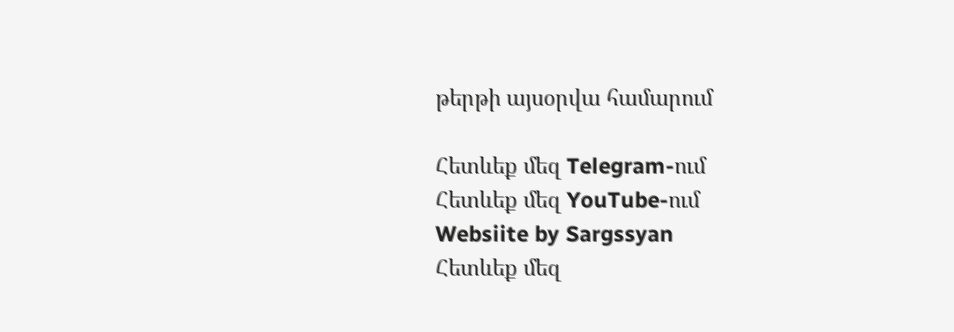թերթի այսօրվա համարում

Հետևեք մեզ Telegram-ում
Հետևեք մեզ YouTube-ում
Websiite by Sargssyan
Հետևեք մեզ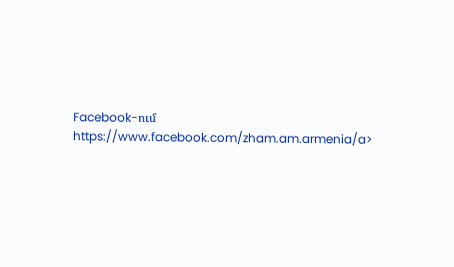Facebook-ում https://www.facebook.com/zham.am.armenia/a>